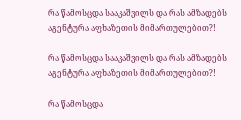რა წამოსცდა სააკაშვილს და რას ამზადებს აგენტურა აფხაზეთის მიმართულებით?!

რა წამოსცდა სააკაშვილს და რას ამზადებს აგენტურა აფხაზეთის მიმართულებით?!

რა წამოსცდა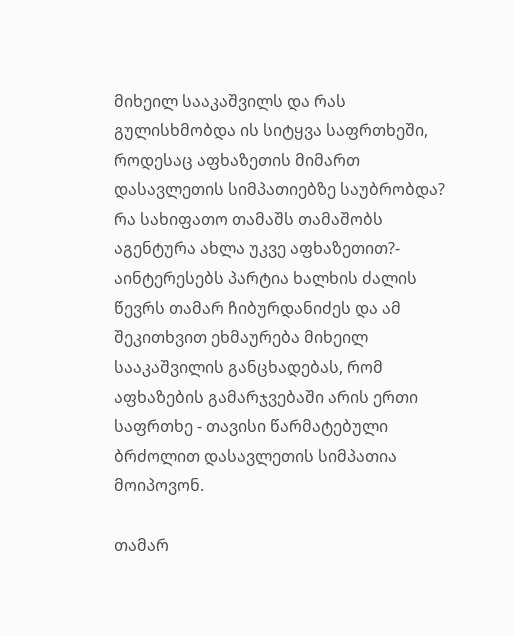მიხეილ სააკაშვილს და რას გულისხმობდა ის სიტყვა საფრთხეში, როდესაც აფხაზეთის მიმართ დასავლეთის სიმპათიებზე საუბრობდა? რა სახიფათო თამაშს თამაშობს აგენტურა ახლა უკვე აფხაზეთით?- აინტერესებს პარტია ხალხის ძალის წევრს თამარ ჩიბურდანიძეს და ამ შეკითხვით ეხმაურება მიხეილ სააკაშვილის განცხადებას, რომ აფხაზების გამარჯვებაში არის ერთი საფრთხე - თავისი წარმატებული ბრძოლით დასავლეთის სიმპათია მოიპოვონ.

თამარ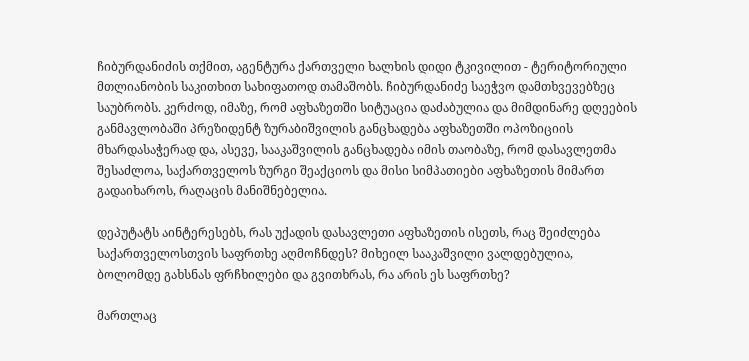ჩიბურდანიძის თქმით, აგენტურა ქართველი ხალხის დიდი ტკივილით - ტერიტორიული მთლიანობის საკითხით სახიფათოდ თამაშობს. ჩიბურდანიძე საეჭვო დამთხვევებზეც საუბრობს. კერძოდ, იმაზე, რომ აფხაზეთში სიტუაცია დაძაბულია და მიმდინარე დღეების განმავლობაში პრეზიდენტ ზურაბიშვილის განცხადება აფხაზეთში ოპოზიციის მხარდასაჭერად და, ასევე, სააკაშვილის განცხადება იმის თაობაზე, რომ დასავლეთმა შესაძლოა, საქართველოს ზურგი შეაქციოს და მისი სიმპათიები აფხაზეთის მიმართ გადაიხაროს, რაღაცის მანიშნებელია.

დეპუტატს აინტერესებს, რას უქადის დასავლეთი აფხაზეთის ისეთს, რაც შეიძლება საქართველოსთვის საფრთხე აღმოჩნდეს? მიხეილ სააკაშვილი ვალდებულია, ბოლომდე გახსნას ფრჩხილები და გვითხრას, რა არის ეს საფრთხე?

მართლაც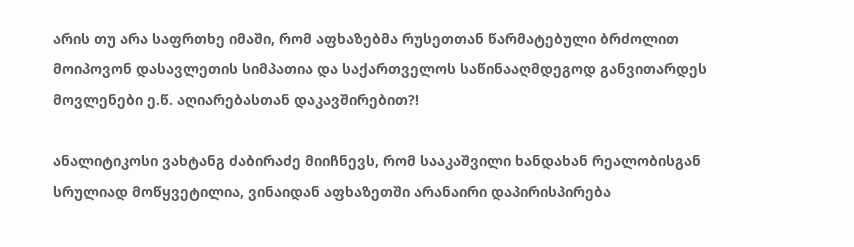არის თუ არა საფრთხე იმაში, რომ აფხაზებმა რუსეთთან წარმატებული ბრძოლით მოიპოვონ დასავლეთის სიმპათია და საქართველოს საწინააღმდეგოდ განვითარდეს მოვლენები ე.წ. აღიარებასთან დაკავშირებით?!

ანალიტიკოსი ვახტანგ ძაბირაძე მიიჩნევს, რომ სააკაშვილი ხანდახან რეალობისგან სრულიად მოწყვეტილია, ვინაიდან აფხაზეთში არანაირი დაპირისპირება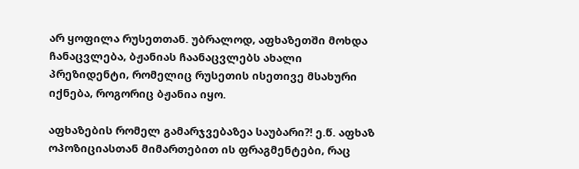არ ყოფილა რუსეთთან. უბრალოდ, აფხაზეთში მოხდა ჩანაცვლება, ბჟანიას ჩაანაცვლებს ახალი პრეზიდენტი, რომელიც რუსეთის ისეთივე მსახური იქნება, როგორიც ბჟანია იყო.

აფხაზების რომელ გამარჯვებაზეა საუბარი?! ე.წ. აფხაზ ოპოზიციასთან მიმართებით ის ფრაგმენტები, რაც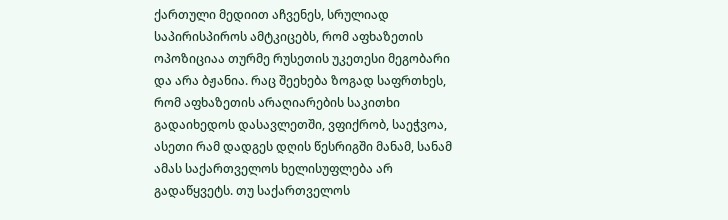ქართული მედიით აჩვენეს, სრულიად საპირისპიროს ამტკიცებს, რომ აფხაზეთის ოპოზიციაა თურმე რუსეთის უკეთესი მეგობარი და არა ბჟანია. რაც შეეხება ზოგად საფრთხეს, რომ აფხაზეთის არაღიარების საკითხი გადაიხედოს დასავლეთში, ვფიქრობ, საეჭვოა, ასეთი რამ დადგეს დღის წესრიგში მანამ, სანამ ამას საქართველოს ხელისუფლება არ გადაწყვეტს. თუ საქართველოს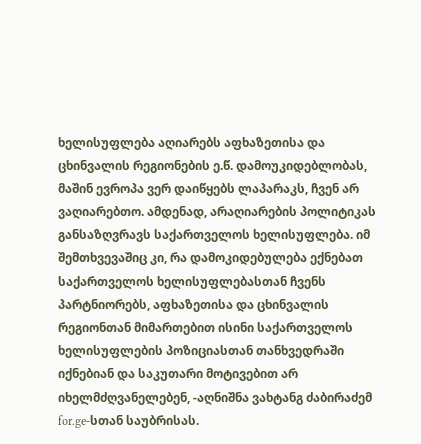ხელისუფლება აღიარებს აფხაზეთისა და ცხინვალის რეგიონების ე.წ. დამოუკიდებლობას, მაშინ ევროპა ვერ დაიწყებს ლაპარაკს, ჩვენ არ ვაღიარებთო. ამდენად, არაღიარების პოლიტიკას განსაზღვრავს საქართველოს ხელისუფლება. იმ შემთხვევაშიც კი, რა დამოკიდებულება ექნებათ საქართველოს ხელისუფლებასთან ჩვენს პარტნიორებს, აფხაზეთისა და ცხინვალის რეგიონთან მიმართებით ისინი საქართველოს ხელისუფლების პოზიციასთან თანხვედრაში იქნებიან და საკუთარი მოტივებით არ იხელმძღვანელებენ, -აღნიშნა ვახტანგ ძაბირაძემ for.ge-სთან საუბრისას.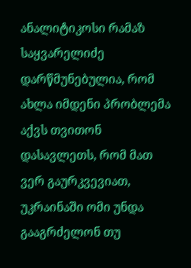ანალიტიკოსი რამაზ საყვარელიძე დარწმუნებულია, რომ ახლა იმდენი პრობლემა აქვს თვითონ დასავლეთს, რომ მათ ვერ გაურკვევიათ, უკრაინაში ომი უნდა გააგრძელონ თუ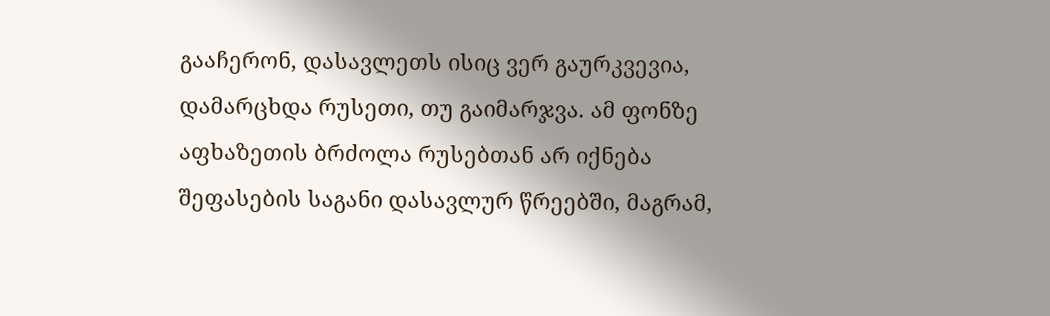გააჩერონ, დასავლეთს ისიც ვერ გაურკვევია, დამარცხდა რუსეთი, თუ გაიმარჯვა. ამ ფონზე აფხაზეთის ბრძოლა რუსებთან არ იქნება შეფასების საგანი დასავლურ წრეებში, მაგრამ,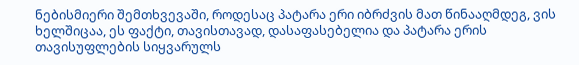ნებისმიერი შემთხვევაში, როდესაც პატარა ერი იბრძვის მათ წინააღმდეგ, ვის ხელშიცაა, ეს ფაქტი, თავისთავად, დასაფასებელია და პატარა ერის თავისუფლების სიყვარულს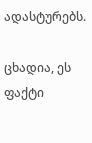ადასტურებს.

ცხადია, ეს ფაქტი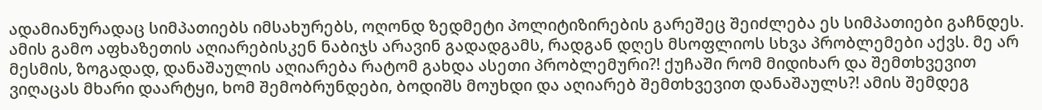ადამიანურადაც სიმპათიებს იმსახურებს, ოღონდ ზედმეტი პოლიტიზირების გარეშეც შეიძლება ეს სიმპათიები გაჩნდეს. ამის გამო აფხაზეთის აღიარებისკენ ნაბიჯს არავინ გადადგამს, რადგან დღეს მსოფლიოს სხვა პრობლემები აქვს. მე არ მესმის, ზოგადად, დანაშაულის აღიარება რატომ გახდა ასეთი პრობლემური?! ქუჩაში რომ მიდიხარ და შემთხვევით ვიღაცას მხარი დაარტყი, ხომ შემობრუნდები, ბოდიშს მოუხდი და აღიარებ შემთხვევით დანაშაულს?! ამის შემდეგ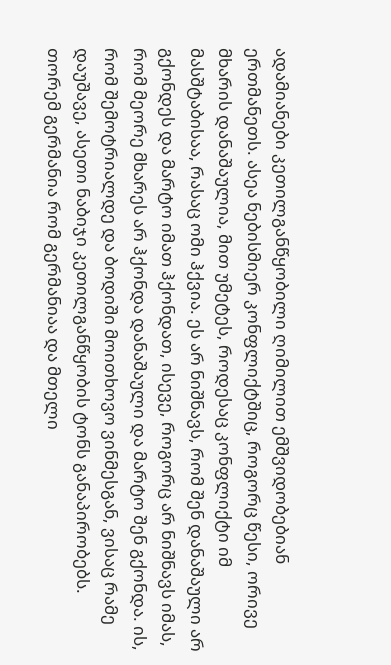ადამიანები კეთილგანწყობილი ღიმილით ემშვიდობებიან ერთმანეთს. ასეა ნებისმიერ კონფლიქტშიც, როგორც წესი, ორივე მხარის დანაშაულია, მით უმეტეს, როდესაც კონფლიქტი იმ მასშტაბისაა, რასაც ომი ჰქვია. ეს არ ნიშნავს, რომ შენ დანაშაული არ გქონდეს და მარტო იმათ ჰქონდათ, ისევე, როგორც არ ნიშნავს იმას, რომ მეორე მხარეს არ ჰქონდა დანაშაული და მარტო შენ გქონდა. ის, რომ შემოტრიალდე და ბოდიში მოითხოვო ვინმესგან, ვისაც რამე დაუშავე, ასეთი ნაბიჯი კეთილგანწყობის ტონს განაპირობებს. თორემ გერმანია რომ გერმანიაა და მთელი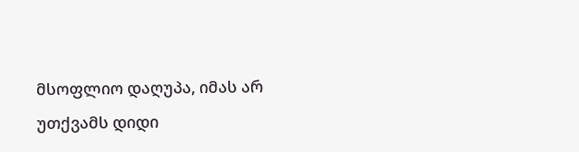მსოფლიო დაღუპა, იმას არ უთქვამს დიდი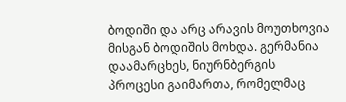ბოდიში და არც არავის მოუთხოვია მისგან ბოდიშის მოხდა. გერმანია დაამარცხეს, ნიურნბერგის პროცესი გაიმართა, რომელმაც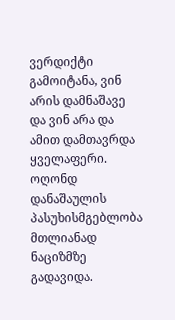ვერდიქტი გამოიტანა, ვინ არის დამნაშავე და ვინ არა და ამით დამთავრდა ყველაფერი. ოღონდ დანაშაულის პასუხისმგებლობა მთლიანად ნაციზმზე გადავიდა.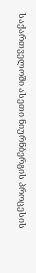საქართველოში ასეთი ნიურნბერგის პროცესის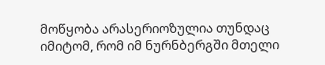მოწყობა არასერიოზულია თუნდაც იმიტომ, რომ იმ ნურნბერგში მთელი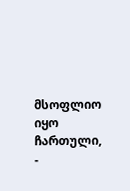მსოფლიო იყო ჩართული, -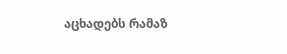აცხადებს რამაზ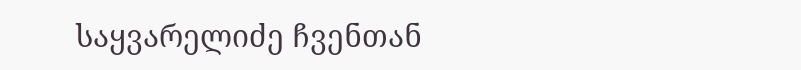საყვარელიძე ჩვენთან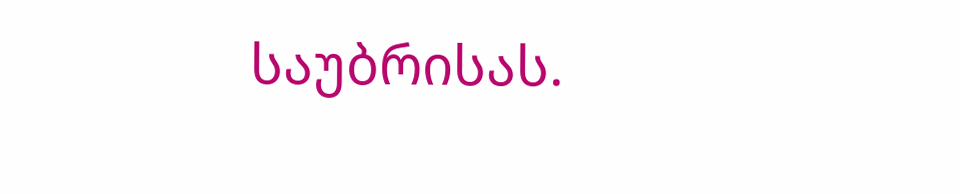საუბრისას.